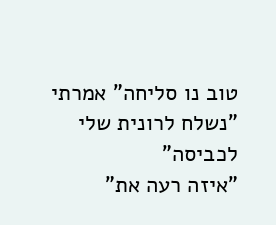טוב נו סליחה" אמרתי "נשלח לרונית שלי לכביסה"
"איזה רעה את"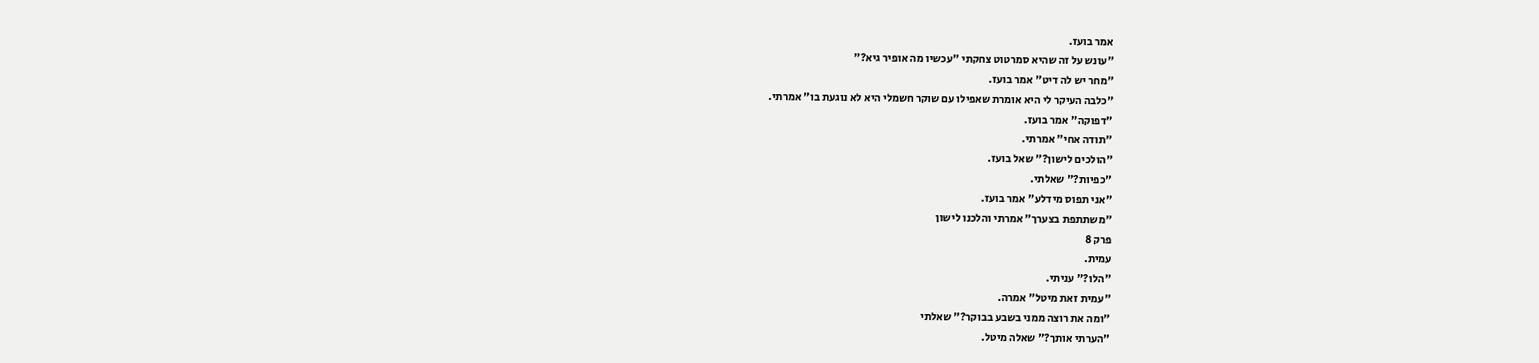אמר בועז.
"עונש על זה שהיא סמרטוט צחקתי "עכשיו מה אופיר גיא?"
"מחר יש לה דיט" אמר בועז.
"כלבה העיקר לי היא אומרת שאפילו עם שוקר חשמלי היא לא נוגעת בו" אמרתי.
"דפוקה" אמר בועז.
"תודה אחי" אמרתי.
"הולכים לישון?" שאל בועז.
"כפיות?" שאלתי.
"אני תפוס מידלע" אמר בועז.
"משתתפת בצערך" אמרתי והלכנו לישון
פרק 8
עמית.
"הלו?" עניתי.
"עמית זאת מיטל" אמרה.
"ומה את רוצה ממני בשבע בבוקר?" שאלתי
"הערתי אותך?" שאלה מיטל.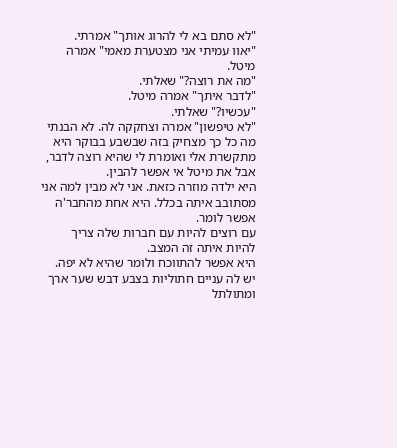"לא סתם בא לי להרוג אותך" אמרתי.
"יאוו עמיתי אני מצטערת מאמי" אמרה מיטל.
"מה את רוצה?" שאלתי.
"לדבר איתך" אמרה מיטל.
"עכשיו?" שאלתי.
"לא טיפשון" אמרה וצחקקה לה. לא הבנתי מה כל כך מצחיק בזה שבשבע בבוקר היא מתקשרת אלי ואומרת לי שהיא רוצה לדבר, אבל את מיטל אי אפשר להבין.
היא ילדה מוזרה כזאת. אני לא מבין למה אני מסתובב איתה בכלל. היא אחת מהחבר'ה אפשר לומר.
עם רוצים להיות עם חברות שלה צריך להיות איתה זה המצב.
היא אפשר להתווכח ולומר שהיא לא יפה. יש לה עניים חתוליות בצבע דבש שער ארך ומתולתל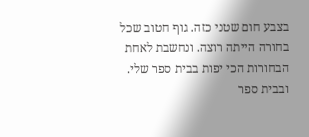בצבע חום שטני כזה. גוף חטוב שכל בחורה הייתה רוצה. ונחשבת לאחת הבחורות הכי יפות בבית ספר שלי.
ובבית ספר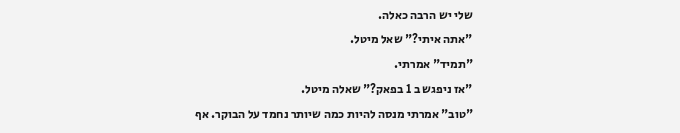שלי יש הרבה כאלה.
"אתה איתי?" שאל מיטל.
"תמיד" אמרתי.
"אז ניפגש ב 1 בפאק?" שאלה מיטל.
"טוב" אמרתי מנסה להיות כמה שיותר נחמד על הבוקר. אף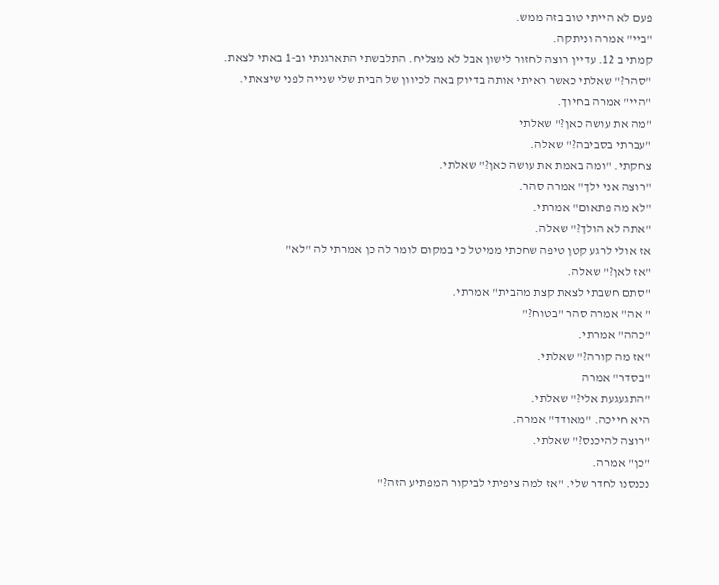פעם לא הייתי טוב בזה ממש.
"ביי" אמרה וניתקה.
קמתי ב 12. עדיין רוצה לחזור לישון אבל לא מצליח. התלבשתי התארגנתי וב-1 באתי לצאת.
"סהר?" שאלתי כאשר ראיתי אותה בדיוק באה לכיוון של הבית שלי שנייה לפני שיצאתי.
"היי" אמרה בחיוך.
"מה את עושה כאן?" שאלתי
"עברתי בסביבה?" שאלה.
צחקתי. "ומה באמת את עושה כאן?" שאלתי.
"רוצה אני ילך" אמרה סהר.
"לא מה פתאום" אמרתי.
"אתה לא הולך?" שאלה.
אז אולי לרגע קטן טיפה שחכתי ממיטל כי במקום לומר לה כן אמרתי לה "לא"
"אז לאן?" שאלה.
"סתם חשבתי לצאת קצת מהבית" אמרתי.
" אה" אמרה סהר "בטוח?"
"כהה" אמרתי.
"אז מה קורה?" שאלתי.
"בסדר" אמרה
"התגעגעת אלי?" שאלתי.
היא חייכה. "מאודד" אמרה.
"רוצה להיכנס?" שאלתי.
"כן" אמרה.
נכנסנו לחדר שלי. "אז למה ציפיתי לביקור המפתיע הזה?"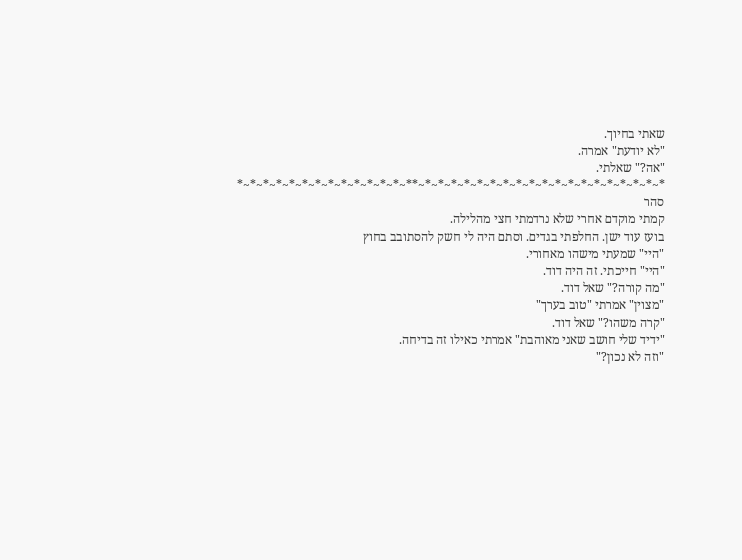שאתי בחיוך.
"לא יודעת" אמרה.
"אה?" שאלתי.
*~*~*~*~*~*~*~*~*~*~*~*~*~*~*~*~*~*~*~**~*~*~*~*~*~*~*~*~*~*~*~*~*
סהר
קמתי מוקדם אחרי שלא נרדמתי חצי מהלילה.
בועז עוד ישן. החלפתי בגדים. וסתם היה לי חשק להסתובב בחוץ
"היי" שמעתי מישהו מאחורי.
"היי" חייכתי. זה היה דוד.
"מה קורה?" שאל דוד.
"מצוין" אמרתי "טוב בערך"
"קרה משהו?" שאל דוד.
"ידיד שלי חושב שאני מאוהבת" אמרתי כאילו זה בדיחה.
"וזה לא נכון?"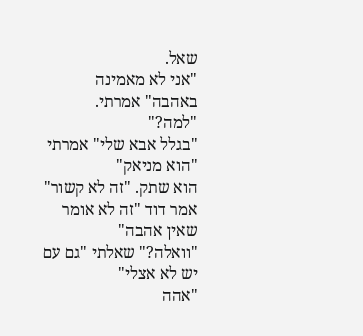שאל.
"אני לא מאמינה באהבה" אמרתי.
"למה?"
"בגלל אבא שלי" אמרתי "הוא מניאק"
הוא שתק. "זה לא קשור" אמר דוד "זה לא אומר שאין אהבה"
"וואלה?" שאלתי "גם עם יש לא אצלי"
"אהה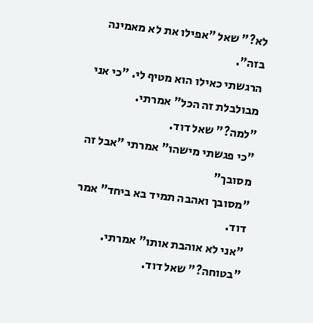לא?" שאל "אפילו את לא מאמינה בזה".
הרגשתי כאילו הוא מטיף לי. "כי אני מבולבלת זה הכל" אמרתי.
"למה?" שאל דוד.
"כי פגשתי מישהו" אמרתי "אבל זה מסובך"
"מסובך ואהבה תמיד בא ביחד" אמר דוד.
"אני לא אוהבת אותו" אמרתי.
"בטוחה?" שאל דוד.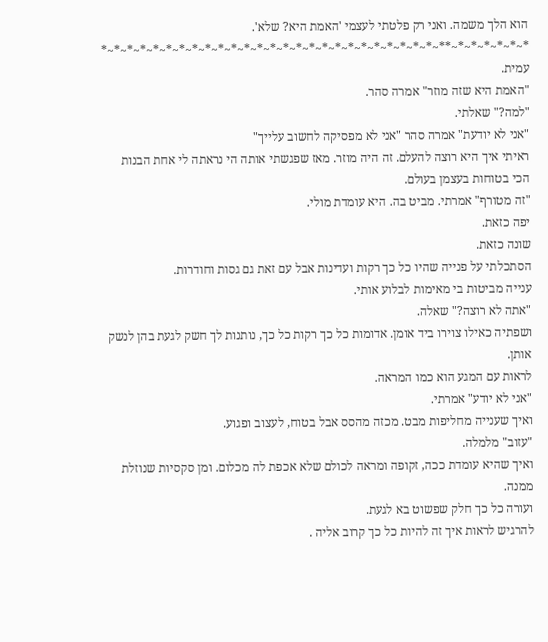הוא הלך משמה. ואני רק פלטתי לעצמי 'האמת היא? שלא'.
*~*~*~*~*~*~**~*~*~*~*~*~*~*~*~*~*~*~*~*~*~*~*~*~*~*~*~*~*~*~*~*~*
עמית.
"האמת היא שזה מוזר" אמרה סהר.
"למה?" שאלתי.
"אני לא יודעת" אמרה סהר "אני לא מפסיקה לחשוב עלייך"
ראיתי איך היא רוצה להעלם. זה היה מוזר. מאז שפגשתי אותה הי נראתה לי אחת הבנות הכי בטוחות בעצמן בעולם.
"זה מטורף" אמרתי. מביט בה. היא עומדת מולי.
יפה כזאת.
שונה כזאת.
הסתכלתי על פנייה שהיו כל כך רקות ועדינות אבל עם זאת גם גסות וחודרות.
ענייה מביטות בי מאימות לבלוע אותי.
"אתה לא רוצה?" שאלה.
ושפתיה כאילו צוירו ביד אומן. אדומות כל כך רקות כל כך, נותנות לך חשק לגעת בהן לנשק אותן.
לראות עם המגע הוא כמו המראה.
"אני לא יודע" אמרתי.
ואיך שענייה מחליפות מבט. מכזה מהסס אבל בטוח, לעצוב ופגוע.
"עזוב" מלמלה.
ואיך שהיא עומדת ככה, זקופה ומראה לכולם שלא אכפת לה מכלום. ומן סקסיות שנוזלת ממנה.
ועורה כל כך חלק שפשוט בא לגעת.
להרגיש לראות איך זה להיות כל כך קרוב אליה .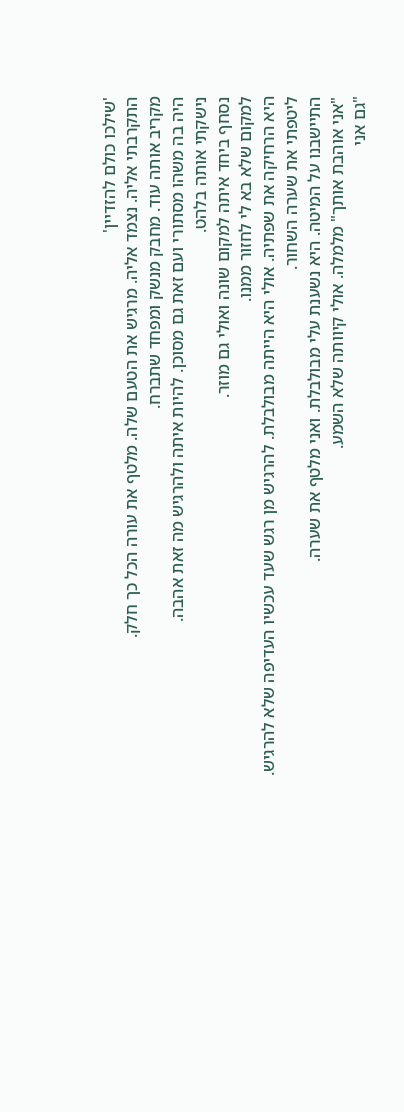'שילכו כולם להזדיין'
התקרבתי אליה. נצמד אליה. מרגיש את הטעם שלה. מלטף את עורה הכל כך חלק.
מקריב אותה עוד. מחבק מנשק ומפחד שתברח.
היה בה משהו מסתורי ועם זאת גם מסוכן. להיות איתה ולהרגיש מה זאת אהבה.
נישקתי אותה בלהט.
נסחף ביחד איתה למקום שונה ואולי גם מוזר.
למקום שלא בא לי לחזור ממנו.
היא הרחיקה את שפתיה. אולי היא הייתה מבולבלת. להרגיש מן רגש שעד עכשיו העדיפה שלא להרגיש.
ליטפתי את שערה השחור.
התיישבנו על המיטה. היא נשענת עלי מבולבלת. ואני מלטף את שערה.
"אני אוהבת אותך" מלמלה. אולי קיוותה שלא השמע.
"גם אני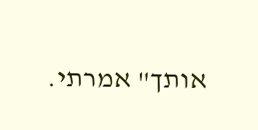אותך" אמרתי.